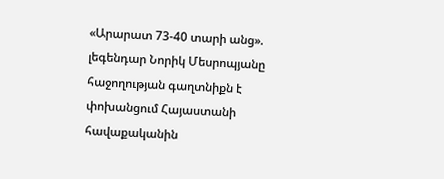«Արարատ 73-40 տարի անց». լեգենդար Նորիկ Մեսրոպյանը հաջողության գաղտնիքն է փոխանցում Հայաստանի հավաքականին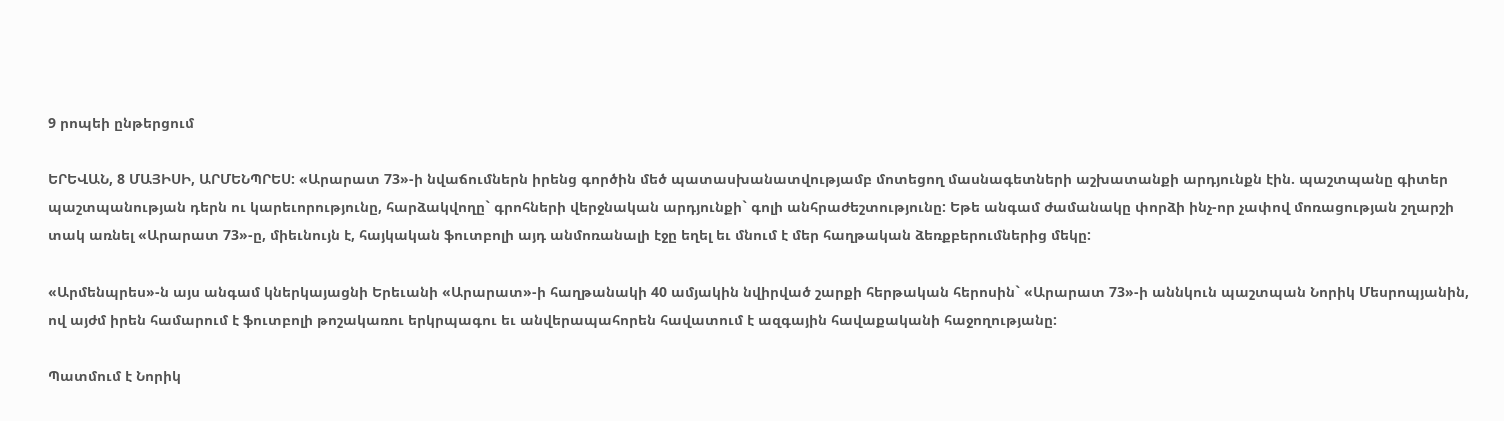9 րոպեի ընթերցում

ԵՐԵՎԱՆ, 8 ՄԱՅԻՍԻ, ԱՐՄԵՆՊՐԵՍ: «Արարատ 73»-ի նվաճումներն իրենց գործին մեծ պատասխանատվությամբ մոտեցող մասնագետների աշխատանքի արդյունքն էին. պաշտպանը գիտեր պաշտպանության դերն ու կարեւորությունը, հարձակվողը` գրոհների վերջնական արդյունքի` գոլի անհրաժեշտությունը: Եթե անգամ ժամանակը փորձի ինչ-որ չափով մոռացության շղարշի տակ առնել «Արարատ 73»-ը, միեւնույն է, հայկական ֆուտբոլի այդ անմոռանալի էջը եղել եւ մնում է մեր հաղթական ձեռքբերումներից մեկը:

«Արմենպրես»-ն այս անգամ կներկայացնի Երեւանի «Արարատ»-ի հաղթանակի 40 ամյակին նվիրված շարքի հերթական հերոսին` «Արարատ 73»-ի աննկուն պաշտպան Նորիկ Մեսրոպյանին, ով այժմ իրեն համարում է ֆուտբոլի թոշակառու երկրպագու եւ անվերապահորեն հավատում է ազգային հավաքականի հաջողությանը:

Պատմում է Նորիկ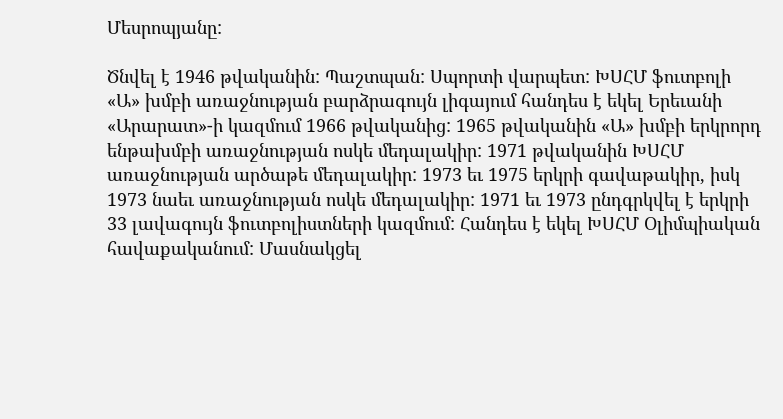Մեսրոպյանը:

Ծնվել է 1946 թվականին: Պաշտպան: Սպորտի վարպետ: ԽՍՀՄ ֆուտբոլի «Ա» խմբի առաջնության բարձրագույն լիգայում հանդես է եկել Երեւանի «Արարատ»-ի կազմում 1966 թվականից: 1965 թվականին «Ա» խմբի երկրորդ ենթախմբի առաջնության ոսկե մեդալակիր: 1971 թվականին ԽՍՀՄ առաջնության արծաթե մեդալակիր: 1973 եւ 1975 երկրի գավաթակիր, իսկ 1973 նաեւ առաջնության ոսկե մեդալակիր: 1971 եւ 1973 ընդգրկվել է երկրի 33 լավագույն ֆուտբոլիստների կազմում: Հանդես է եկել ԽՍՀՄ Օլիմպիական հավաքականում: Մասնակցել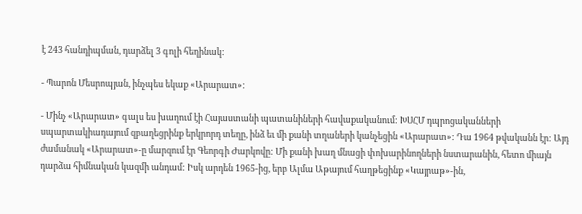է 243 հանդիպման, դարձել 3 գոլի հեղինակ:

- Պարոն Մեսրոպյան, ինչպես եկաք «Արարատ»:

- Մինչ «Արարատ» գալս ես խաղում էի Հայաստանի պատանիների հավաքականում: ԽՍՀՄ դպրոցականների սպարտակիադայում զբաղեցրինք երկրորդ տեղը, ինձ եւ մի քանի տղաների կանչեցին «Արարատ»: Դա 1964 թվականն էր: Այդ ժամանակ «Արարատ»-ը մարզում էր Գեորգի Ժարկովը: Մի քանի խաղ մնացի փոխարինողների նստարանին, հետո միայն դարձա հիմնական կազմի անդամ: Իսկ արդեն 1965-ից, երբ Ալմա Աթայում հաղթեցինք «Կայրաթ»-ին,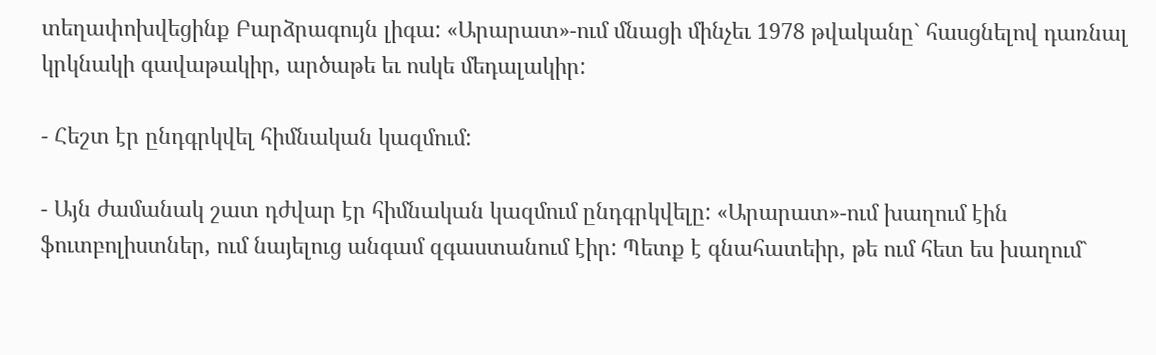տեղափոխվեցինք Բարձրագույն լիգա: «Արարատ»-ում մնացի մինչեւ 1978 թվականը` հասցնելով դառնալ կրկնակի գավաթակիր, արծաթե եւ ոսկե մեդալակիր:

- Հեշտ էր ընդգրկվել հիմնական կազմում:

- Այն ժամանակ շատ դժվար էր հիմնական կազմում ընդգրկվելը: «Արարատ»-ում խաղում էին ֆուտբոլիստներ, ում նայելուց անգամ զգաստանում էիր: Պետք է գնահատեիր, թե ում հետ ես խաղում`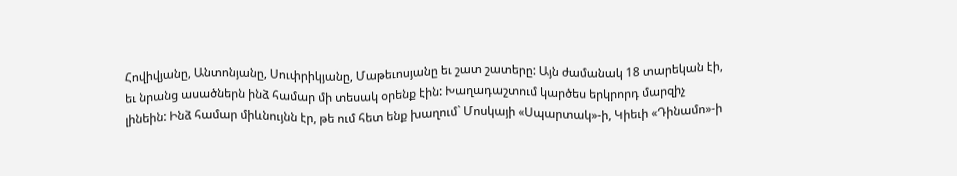Հովիվյանը, Անտոնյանը, Սուփրիկյանը, Մաթեւոսյանը եւ շատ շատերը: Այն ժամանակ 18 տարեկան էի, եւ նրանց ասածներն ինձ համար մի տեսակ օրենք էին: Խաղադաշտում կարծես երկրորդ մարզիչ լինեին: Ինձ համար միևնույնն էր, թե ում հետ ենք խաղում` Մոսկայի «Սպարտակ»-ի, Կիեւի «Դինամո»-ի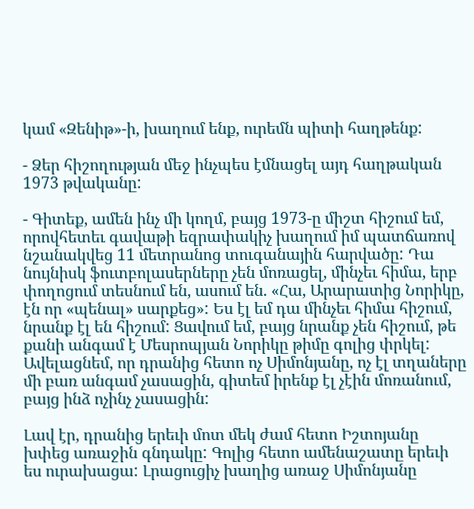կամ «Զենիթ»-ի, խաղում ենք, ուրեմն պիտի հաղթենք:

- Ձեր հիշողության մեջ ինչպես էմնացել այդ հաղթական 1973 թվականը:

- Գիտեք, ամեն ինչ մի կողմ, բայց 1973-ը միշտ հիշում եմ, որովհետեւ գավաթի եզրափակիչ խաղում իմ պատճառով նշանակվեց 11 մետրանոց տուգանային հարվածը: Դա նույնիսկ ֆուտբոլասերները չեն մոռացել, մինչեւ հիմա, երբ փողոցում տեսնում են, ասում են. «Հա, Արարատից Նորիկը, էն որ «պենալ» սարքեց»: Ես էլ եմ դա մինչեւ հիմա հիշում, նրանք էլ են հիշում: Ցավում եմ, բայց նրանք չեն հիշում, թե քանի անգամ է Մեսրոպյան Նորիկը թիմը գոլից փրկել: Ավելացնեմ, որ դրանից հետո ոչ Սիմոնյանը, ոչ էլ տղաները մի բառ անգամ չասացին, գիտեմ իրենք էլ չէին մոռանում, բայց ինձ ոչինչ չասացին:

Լավ էր, դրանից երեւի մոտ մեկ ժամ հետո Իշտոյանը խփեց առաջին գնդակը: Գոլից հետո ամենաշատը երեւի ես ուրախացա: Լրացուցիչ խաղից առաջ Սիմոնյանը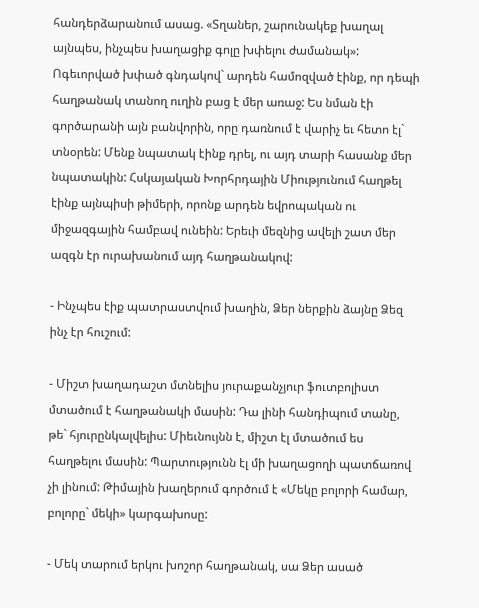հանդերձարանում ասաց. «Տղաներ, շարունակեք խաղալ այնպես, ինչպես խաղացիք գոլը խփելու ժամանակ»: Ոգեւորված խփած գնդակով` արդեն համոզված էինք, որ դեպի հաղթանակ տանող ուղին բաց է մեր առաջ: Ես նման էի գործարանի այն բանվորին, որը դառնում է վարիչ եւ հետո էլ` տնօրեն: Մենք նպատակ էինք դրել, ու այդ տարի հասանք մեր նպատակին: Հսկայական Խորհրդային Միությունում հաղթել էինք այնպիսի թիմերի, որոնք արդեն եվրոպական ու միջազգային համբավ ունեին: Երեւի մեզնից ավելի շատ մեր ազգն էր ուրախանում այդ հաղթանակով:

- Ինչպես էիք պատրաստվում խաղին, Ձեր ներքին ձայնը Ձեզ ինչ էր հուշում:

- Միշտ խաղադաշտ մտնելիս յուրաքանչյուր ֆուտբոլիստ մտածում է հաղթանակի մասին: Դա լինի հանդիպում տանը, թե` հյուրընկալվելիս: Միեւնույնն է, միշտ էլ մտածում ես հաղթելու մասին: Պարտությունն էլ մի խաղացողի պատճառով չի լինում: Թիմային խաղերում գործում է «Մեկը բոլորի համար, բոլորը` մեկի» կարգախոսը:

- Մեկ տարում երկու խոշոր հաղթանակ, սա Ձեր ասած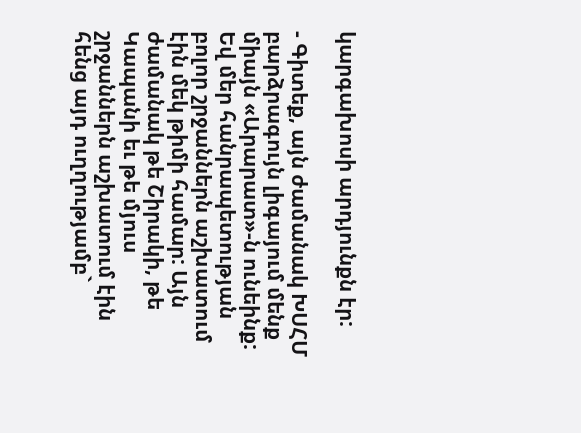կարգախոսի արդյունքն էր:

- Գիտեք, այն ժամանակ ԽՍՀՄ բարձրագույն լիգայում մենք միայն «Արարատ»-ն ունեինք: Եվ մեր հանրապետության բոլոր շրջաններն աշխատում էին մեկ թիմի համար: Այն ժամանակ թե Շիրակի, թե Կապանի եւ թե մյուս շրջաններն աշխատում էին հենց այդ ուղղությամբ`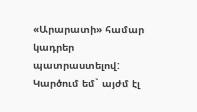«Արարատի» համար կադրեր պատրաստելով: Կարծում եմ` այժմ էլ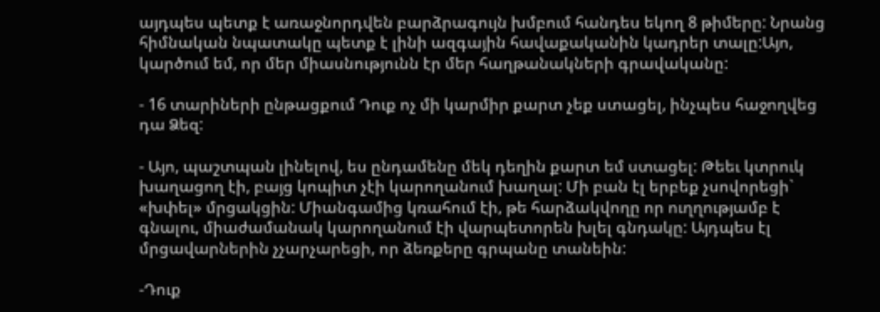այդպես պետք է առաջնորդվեն բարձրագույն խմբում հանդես եկող 8 թիմերը: Նրանց հիմնական նպատակը պետք է լինի ազգային հավաքականին կադրեր տալը:Այո, կարծում եմ, որ մեր միասնությունն էր մեր հաղթանակների գրավականը:

- 16 տարիների ընթացքում Դուք ոչ մի կարմիր քարտ չեք ստացել, ինչպես հաջողվեց դա Ձեզ:

- Այո, պաշտպան լինելով, ես ընդամենը մեկ դեղին քարտ եմ ստացել: Թեեւ կտրուկ խաղացող էի, բայց կոպիտ չէի կարողանում խաղալ: Մի բան էլ երբեք չսովորեցի` «խփել» մրցակցին: Միանգամից կռահում էի, թե հարձակվողը որ ուղղությամբ է գնալու, միաժամանակ կարողանում էի վարպետորեն խլել գնդակը: Այդպես էլ մրցավարներին չչարչարեցի, որ ձեռքերը գրպանը տանեին:

-Դուք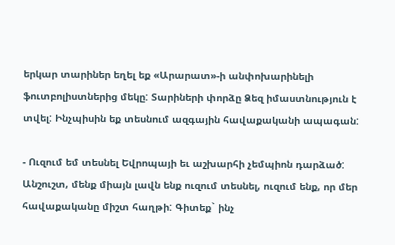երկար տարիներ եղել եք «Արարատ»-ի անփոխարինելի ֆուտբոլիստներից մեկը: Տարիների փորձը Ձեզ իմաստնություն է տվել: Ինչպիսին եք տեսնում ազգային հավաքականի ապագան:

- Ուզում եմ տեսնել Եվրոպայի եւ աշխարհի չեմպիոն դարձած: Անշուշտ, մենք միայն լավն ենք ուզում տեսնել, ուզում ենք, որ մեր հավաքականը միշտ հաղթի: Գիտեք` ինչ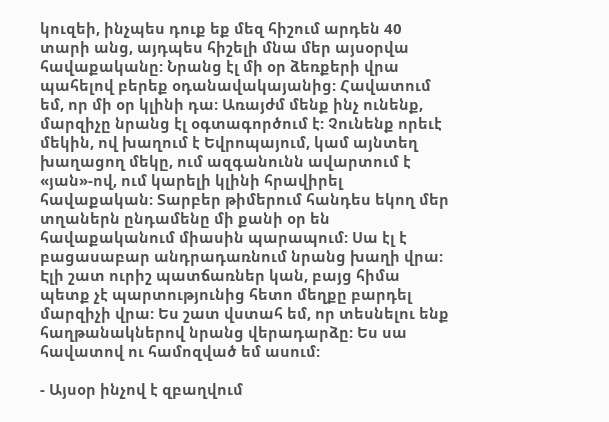կուզեի, ինչպես դուք եք մեզ հիշում արդեն 40 տարի անց, այդպես հիշելի մնա մեր այսօրվա հավաքականը: Նրանց էլ մի օր ձեռքերի վրա պահելով բերեք օդանավակայանից: Հավատում եմ, որ մի օր կլինի դա: Առայժմ մենք ինչ ունենք, մարզիչը նրանց էլ օգտագործում է: Չունենք որեւէ մեկին, ով խաղում է Եվրոպայում, կամ այնտեղ խաղացող մեկը, ում ազգանունն ավարտում է «յան»-ով, ում կարելի կլինի հրավիրել հավաքական: Տարբեր թիմերում հանդես եկող մեր տղաներն ընդամենը մի քանի օր են հավաքականում միասին պարապում: Սա էլ է բացասաբար անդրադառնում նրանց խաղի վրա: Էլի շատ ուրիշ պատճառներ կան, բայց հիմա պետք չէ պարտությունից հետո մեղքը բարդել մարզիչի վրա: Ես շատ վստահ եմ, որ տեսնելու ենք հաղթանակներով նրանց վերադարձը: Ես սա հավատով ու համոզված եմ ասում:

- Այսօր ինչով է զբաղվում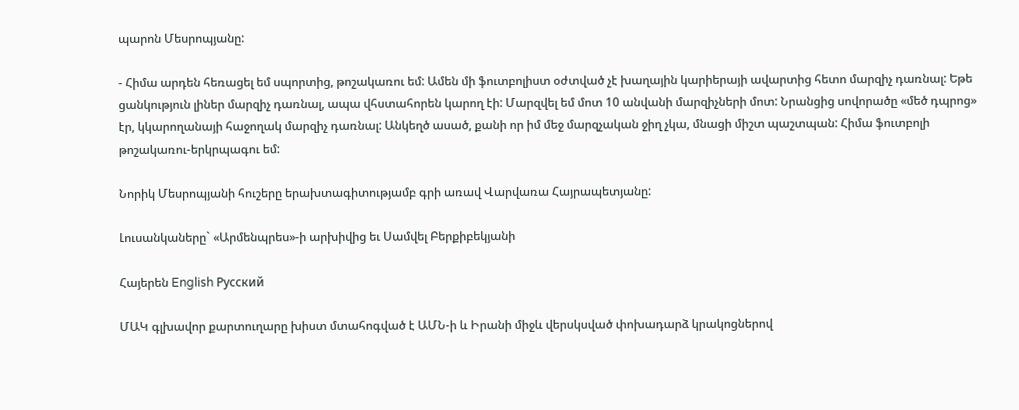պարոն Մեսրոպյանը:

- Հիմա արդեն հեռացել եմ սպորտից, թոշակառու եմ: Ամեն մի ֆուտբոլիստ օժտված չէ խաղային կարիերայի ավարտից հետո մարզիչ դառնալ: Եթե ցանկություն լիներ մարզիչ դառնալ, ապա վհստահորեն կարող էի: Մարզվել եմ մոտ 10 անվանի մարզիչների մոտ: Նրանցից սովորածը «մեծ դպրոց» էր, կկարողանայի հաջողակ մարզիչ դառնալ: Անկեղծ ասած, քանի որ իմ մեջ մարզչական ջիղ չկա, մնացի միշտ պաշտպան: Հիմա ֆուտբոլի թոշակառու-երկրպագու եմ:

Նորիկ Մեսրոպյանի հուշերը երախտագիտությամբ գրի առավ Վարվառա Հայրապետյանը:

Լուսանկաները` «Արմենպրես»-ի արխիվից եւ Սամվել Բերքիբեկյանի

Հայերեն English Русский

ՄԱԿ գլխավոր քարտուղարը խիստ մտահոգված է ԱՄՆ-ի և Իրանի միջև վերսկսված փոխադարձ կրակոցներով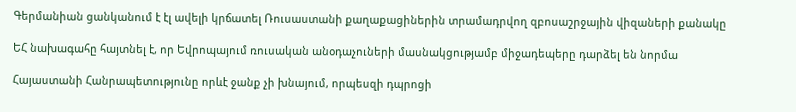Գերմանիան ցանկանում է էլ ավելի կրճատել Ռուսաստանի քաղաքացիներին տրամադրվող զբոսաշրջային վիզաների քանակը

ԵՀ նախագահը հայտնել է, որ Եվրոպայում ռուսական անօդաչուների մասնակցությամբ միջադեպերը դարձել են նորմա

Հայաստանի Հանրապետությունը որևէ ջանք չի խնայում, որպեսզի դպրոցի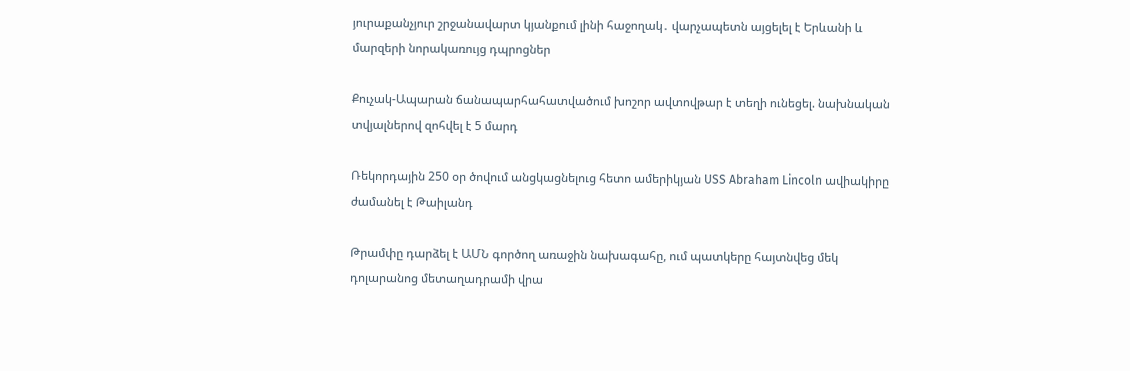յուրաքանչյուր շրջանավարտ կյանքում լինի հաջողակ․ վարչապետն այցելել է Երևանի և մարզերի նորակառույց դպրոցներ

Քուչակ-Ապարան ճանապարհահատվածում խոշոր ավտովթար է տեղի ունեցել. նախնական տվյալներով զոհվել է 5 մարդ

Ռեկորդային 250 օր ծովում անցկացնելուց հետո ամերիկյան USS Abraham Lincoln ավիակիրը ժամանել է Թաիլանդ

Թրամփը դարձել է ԱՄՆ գործող առաջին նախագահը, ում պատկերը հայտնվեց մեկ դոլարանոց մետաղադրամի վրա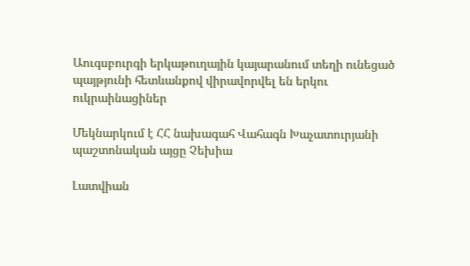Աուգսբուրգի երկաթուղային կայարանում տեղի ունեցած պայթյունի հետևանքով վիրավորվել են երկու ուկրաինացիներ

Մեկնարկում է ՀՀ նախագահ Վահագն Խաչատուրյանի պաշտոնական այցը Չեխիա

Լատվիան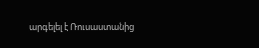արգելել է Ռուսաստանից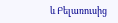և Բելառուսից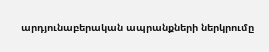արդյունաբերական ապրանքների ներկրումը